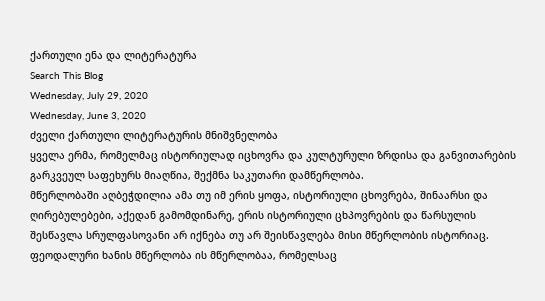ქართული ენა და ლიტერატურა
Search This Blog
Wednesday, July 29, 2020
Wednesday, June 3, 2020
ძველი ქართული ლიტერატურის მნიშვნელობა
ყველა ერმა, რომელმაც ისტორიულად იცხოვრა და კულტურული ზრდისა და განვითარების გარკვეულ საფეხურს მიაღწია, შექმნა საკუთარი დამწერლობა.
მწერლობაში აღბეჭდილია ამა თუ იმ ერის ყოფა, ისტორიული ცხოვრება, შინაარსი და ღირებულებები, აქედან გამომდინარე, ერის ისტორიული ცხპოვრების და წარსულის შესწავლა სრულფასოვანი არ იქნება თუ არ შეისწავლება მისი მწერლობის ისტორიაც.
ფეოდალური ხანის მწერლობა ის მწერლობაა, რომელსაც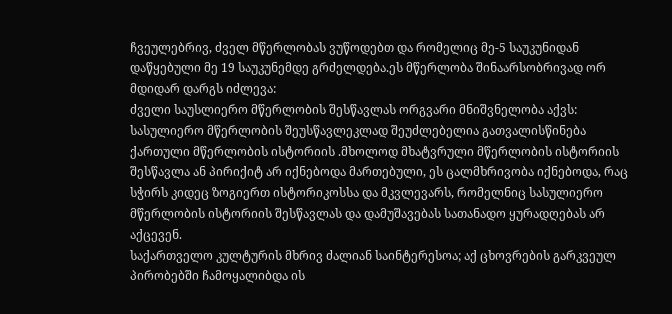ჩვეულებრივ, ძველ მწერლობას ვუწოდებთ და რომელიც მე-5 საუკუნიდან დაწყებული მე 19 საუკუნემდე გრძელდება.ეს მწერლობა შინაარსობრივად ორ მდიდარ დარგს იძლევა:
ძველი საუსლიერო მწერლობის შესწავლას ორგვარი მნიშვნელობა აქვს:
სასულიერო მწერლობის შეუსწავლეკლად შეუძლებელია გათვალისწინება ქართული მწერლობის ისტორიის .მხოლოდ მხატვრული მწერლობის ისტორიის შესწავლა ან პირიქიტ არ იქნებოდა მართებული, ეს ცალმხრივობა იქნებოდა, რაც სჭირს კიდეც ზოგიერთ ისტორიკოსსა და მკვლევარს, რომელნიც სასულიერო მწერლობის ისტორიის შესწავლას და დამუშავებას სათანადო ყურადღებას არ აქცევენ.
საქართველო კულტურის მხრივ ძალიან საინტერესოა; აქ ცხოვრების გარკვეულ პირობებში ჩამოყალიბდა ის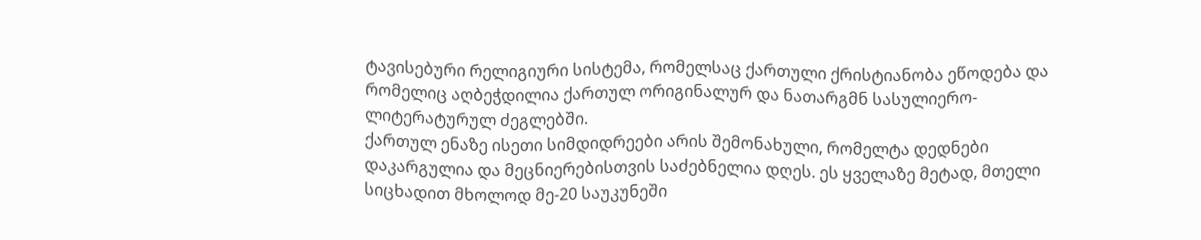ტავისებური რელიგიური სისტემა, რომელსაც ქართული ქრისტიანობა ეწოდება და რომელიც აღბეჭდილია ქართულ ორიგინალურ და ნათარგმნ სასულიერო-ლიტერატურულ ძეგლებში.
ქართულ ენაზე ისეთი სიმდიდრეები არის შემონახული, რომელტა დედნები დაკარგულია და მეცნიერებისთვის საძებნელია დღეს. ეს ყველაზე მეტად, მთელი სიცხადით მხოლოდ მე-20 საუკუნეში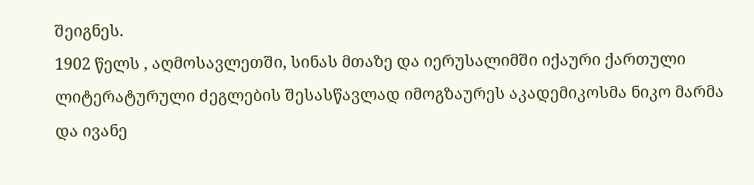შეიგნეს.
1902 წელს , აღმოსავლეთში, სინას მთაზე და იერუსალიმში იქაური ქართული ლიტერატურული ძეგლების შესასწავლად იმოგზაურეს აკადემიკოსმა ნიკო მარმა და ივანე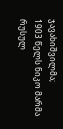ჯავახიშვილმა;
1903 წელს ნიკო მარმა რუსულ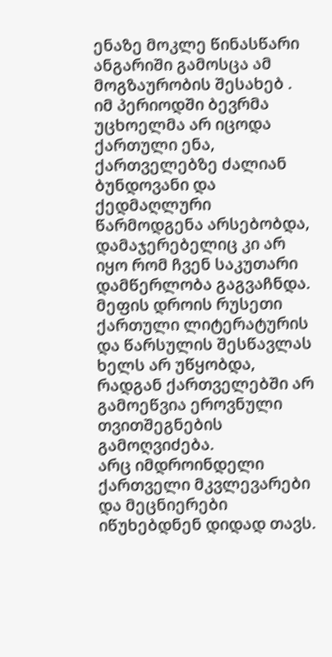ენაზე მოკლე წინასწარი ანგარიში გამოსცა ამ მოგზაურობის შესახებ .
იმ პერიოდში ბევრმა უცხოელმა არ იცოდა ქართული ენა, ქართველებზე ძალიან ბუნდოვანი და ქედმაღლური წარმოდგენა არსებობდა, დამაჯერებელიც კი არ იყო რომ ჩვენ საკუთარი დამწერლობა გაგვაჩნდა.
მეფის დროის რუსეთი ქართული ლიტერატურის და წარსულის შესწავლას ხელს არ უწყობდა, რადგან ქართველებში არ გამოეწვია ეროვნული თვითშეგნების გამოღვიძება.
არც იმდროინდელი ქართველი მკვლევარები და მეცნიერები იწუხებდნენ დიდად თავს.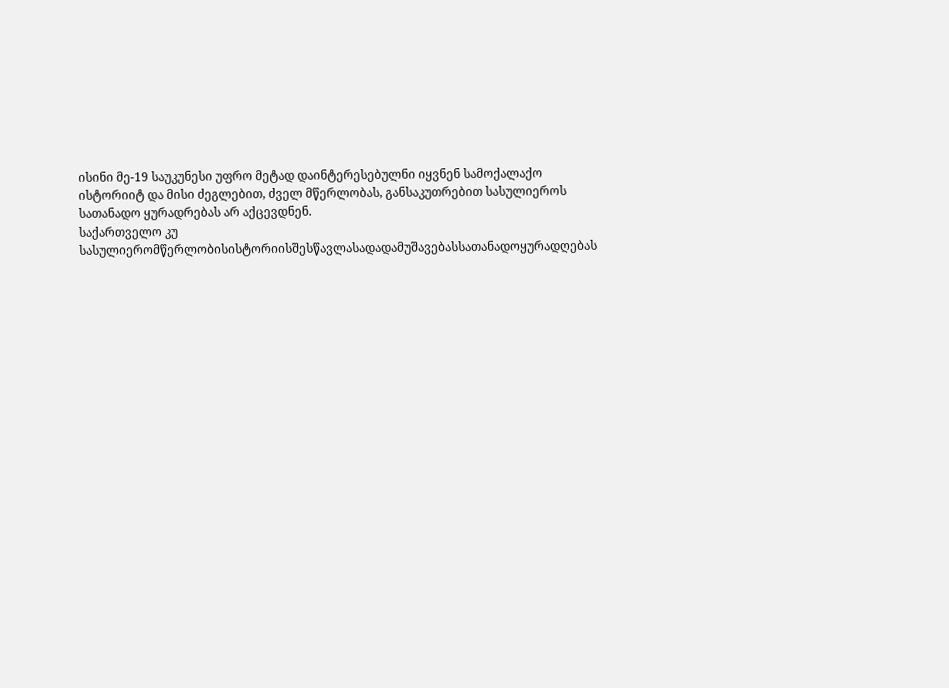ისინი მე-19 საუკუნესი უფრო მეტად დაინტერესებულნი იყვნენ სამოქალაქო ისტორიიტ და მისი ძეგლებით, ძველ მწერლობას, განსაკუთრებით სასულიეროს სათანადო ყურადრებას არ აქცევდნენ.
საქართველო კუ
სასულიერომწერლობისისტორიისშესწავლასადადამუშავებასსათანადოყურადღებას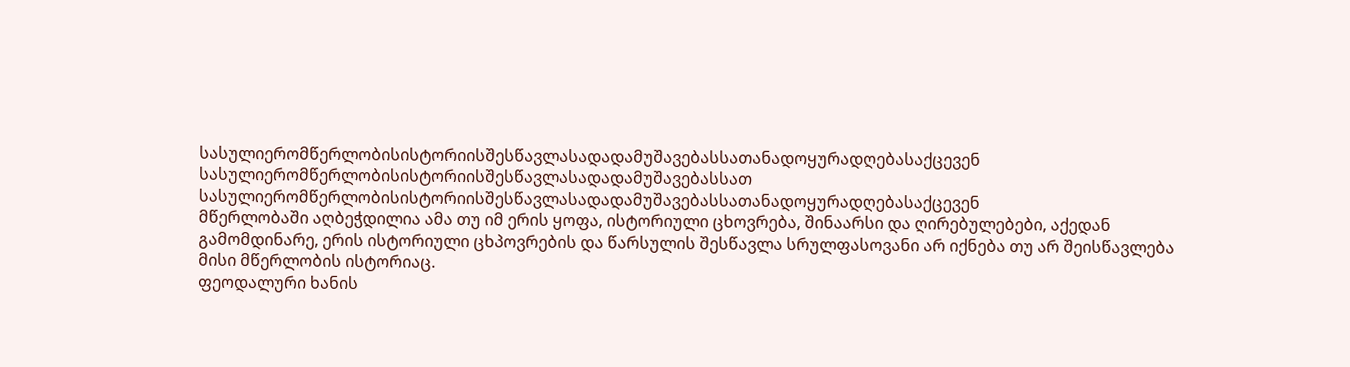სასულიერომწერლობისისტორიისშესწავლასადადამუშავებასსათანადოყურადღებასაქცევენ
სასულიერომწერლობისისტორიისშესწავლასადადამუშავებასსათ
სასულიერომწერლობისისტორიისშესწავლასადადამუშავებასსათანადოყურადღებასაქცევენ
მწერლობაში აღბეჭდილია ამა თუ იმ ერის ყოფა, ისტორიული ცხოვრება, შინაარსი და ღირებულებები, აქედან გამომდინარე, ერის ისტორიული ცხპოვრების და წარსულის შესწავლა სრულფასოვანი არ იქნება თუ არ შეისწავლება მისი მწერლობის ისტორიაც.
ფეოდალური ხანის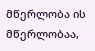მწერლობა ის მწერლობაა,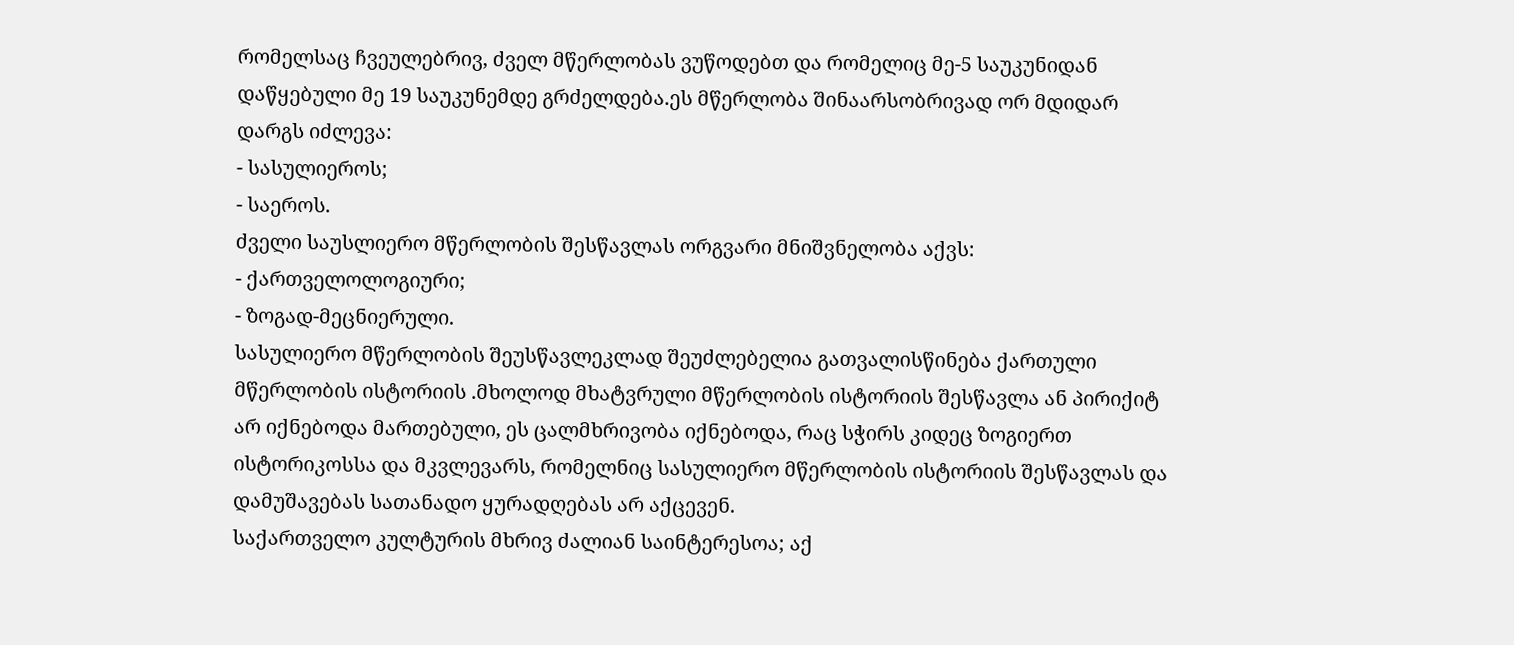რომელსაც ჩვეულებრივ, ძველ მწერლობას ვუწოდებთ და რომელიც მე-5 საუკუნიდან დაწყებული მე 19 საუკუნემდე გრძელდება.ეს მწერლობა შინაარსობრივად ორ მდიდარ დარგს იძლევა:
- სასულიეროს;
- საეროს.
ძველი საუსლიერო მწერლობის შესწავლას ორგვარი მნიშვნელობა აქვს:
- ქართველოლოგიური;
- ზოგად-მეცნიერული.
სასულიერო მწერლობის შეუსწავლეკლად შეუძლებელია გათვალისწინება ქართული მწერლობის ისტორიის .მხოლოდ მხატვრული მწერლობის ისტორიის შესწავლა ან პირიქიტ არ იქნებოდა მართებული, ეს ცალმხრივობა იქნებოდა, რაც სჭირს კიდეც ზოგიერთ ისტორიკოსსა და მკვლევარს, რომელნიც სასულიერო მწერლობის ისტორიის შესწავლას და დამუშავებას სათანადო ყურადღებას არ აქცევენ.
საქართველო კულტურის მხრივ ძალიან საინტერესოა; აქ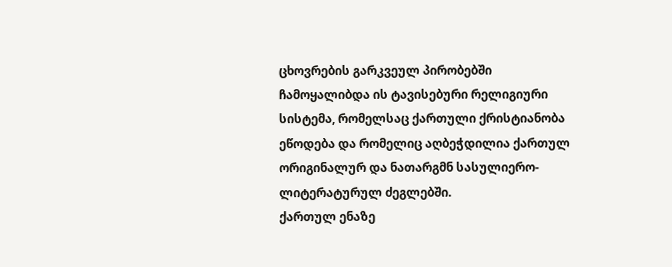ცხოვრების გარკვეულ პირობებში ჩამოყალიბდა ის ტავისებური რელიგიური სისტემა, რომელსაც ქართული ქრისტიანობა ეწოდება და რომელიც აღბეჭდილია ქართულ ორიგინალურ და ნათარგმნ სასულიერო-ლიტერატურულ ძეგლებში.
ქართულ ენაზე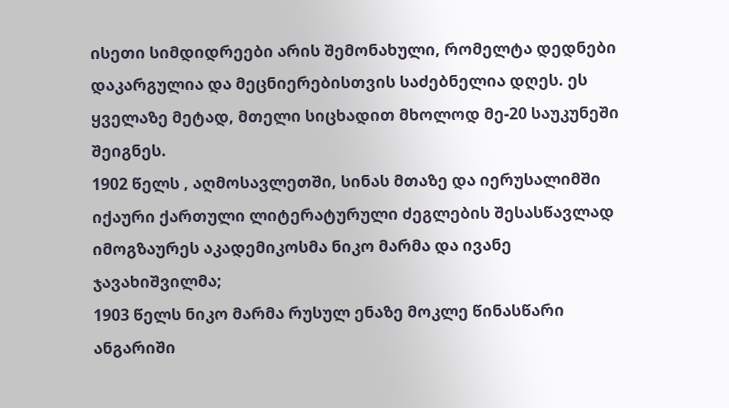ისეთი სიმდიდრეები არის შემონახული, რომელტა დედნები დაკარგულია და მეცნიერებისთვის საძებნელია დღეს. ეს ყველაზე მეტად, მთელი სიცხადით მხოლოდ მე-20 საუკუნეში შეიგნეს.
1902 წელს , აღმოსავლეთში, სინას მთაზე და იერუსალიმში იქაური ქართული ლიტერატურული ძეგლების შესასწავლად იმოგზაურეს აკადემიკოსმა ნიკო მარმა და ივანე ჯავახიშვილმა;
1903 წელს ნიკო მარმა რუსულ ენაზე მოკლე წინასწარი ანგარიში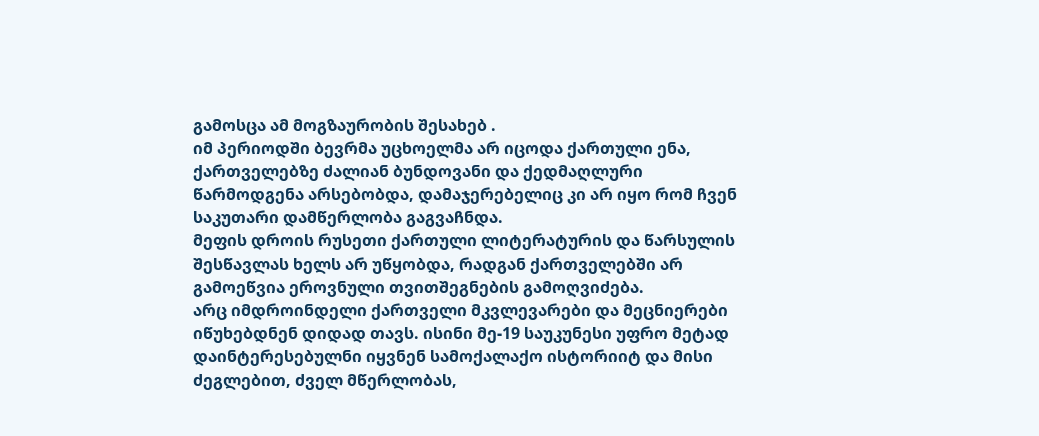გამოსცა ამ მოგზაურობის შესახებ .
იმ პერიოდში ბევრმა უცხოელმა არ იცოდა ქართული ენა, ქართველებზე ძალიან ბუნდოვანი და ქედმაღლური წარმოდგენა არსებობდა, დამაჯერებელიც კი არ იყო რომ ჩვენ საკუთარი დამწერლობა გაგვაჩნდა.
მეფის დროის რუსეთი ქართული ლიტერატურის და წარსულის შესწავლას ხელს არ უწყობდა, რადგან ქართველებში არ გამოეწვია ეროვნული თვითშეგნების გამოღვიძება.
არც იმდროინდელი ქართველი მკვლევარები და მეცნიერები იწუხებდნენ დიდად თავს. ისინი მე-19 საუკუნესი უფრო მეტად დაინტერესებულნი იყვნენ სამოქალაქო ისტორიიტ და მისი ძეგლებით, ძველ მწერლობას,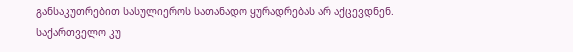განსაკუთრებით სასულიეროს სათანადო ყურადრებას არ აქცევდნენ.
საქართველო კუ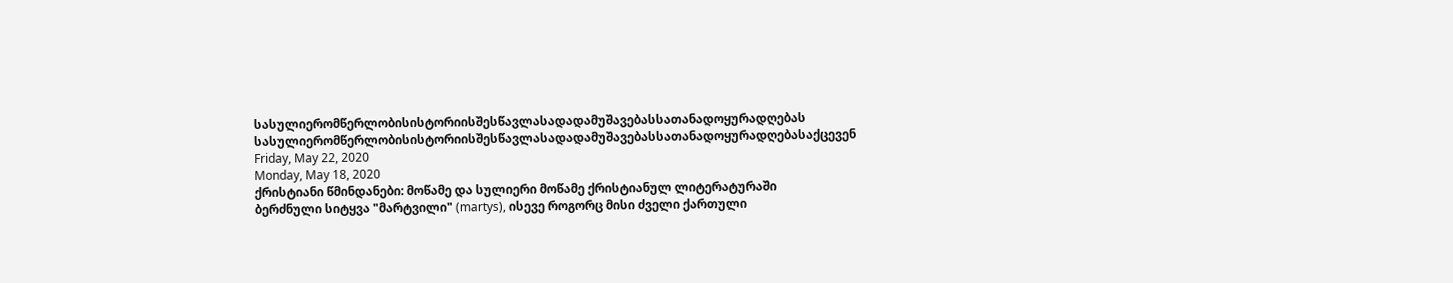სასულიერომწერლობისისტორიისშესწავლასადადამუშავებასსათანადოყურადღებას სასულიერომწერლობისისტორიისშესწავლასადადამუშავებასსათანადოყურადღებასაქცევენ
Friday, May 22, 2020
Monday, May 18, 2020
ქრისტიანი წმინდანები: მოწამე და სულიერი მოწამე ქრისტიანულ ლიტერატურაში
ბერძნული სიტყვა "მარტვილი" (martys), ისევე როგორც მისი ძველი ქართული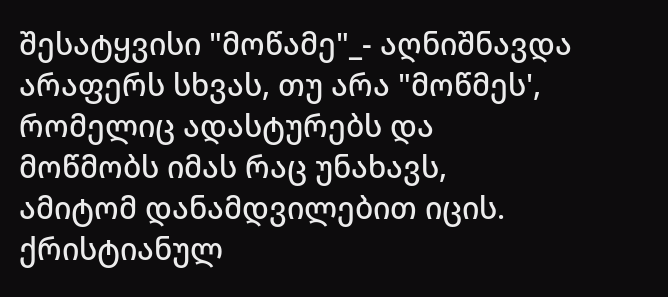შესატყვისი "მოწამე"_- აღნიშნავდა არაფერს სხვას, თუ არა "მოწმეს', რომელიც ადასტურებს და მოწმობს იმას რაც უნახავს, ამიტომ დანამდვილებით იცის.
ქრისტიანულ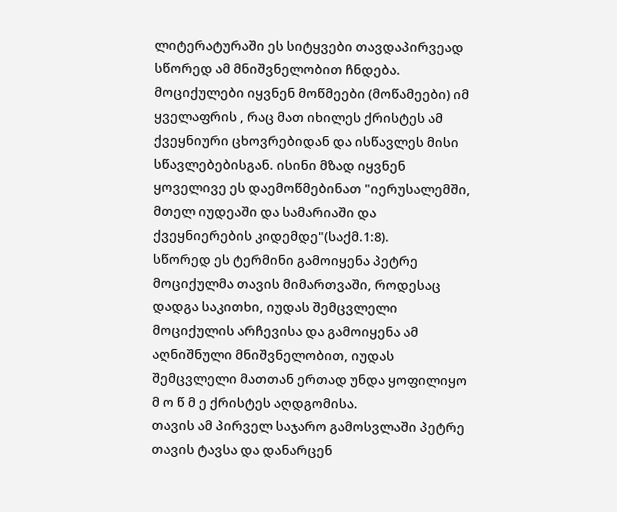ლიტერატურაში ეს სიტყვები თავდაპირვეად სწორედ ამ მნიშვნელობით ჩნდება.
მოციქულები იყვნენ მოწმეები (მოწამეები) იმ ყველაფრის , რაც მათ იხილეს ქრისტეს ამ ქვეყნიური ცხოვრებიდან და ისწავლეს მისი სწავლებებისგან. ისინი მზად იყვნენ ყოველივე ეს დაემოწმებინათ "იერუსალემში, მთელ იუდეაში და სამარიაში და ქვეყნიერების კიდემდე"(საქმ.1:8).
სწორედ ეს ტერმინი გამოიყენა პეტრე მოციქულმა თავის მიმართვაში, როდესაც დადგა საკითხი, იუდას შემცვლელი მოციქულის არჩევისა და გამოიყენა ამ აღნიშნული მნიშვნელობით, იუდას შემცვლელი მათთან ერთად უნდა ყოფილიყო მ ო წ მ ე ქრისტეს აღდგომისა.
თავის ამ პირველ საჯარო გამოსვლაში პეტრე თავის ტავსა და დანარცენ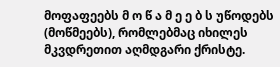მოფაფეებს მ ო წ ა მ ე ე ბ ს უწოდებს (მოწმეებს), რომლებმაც იხილეს მკვდრეთით აღმდგარი ქრისტე.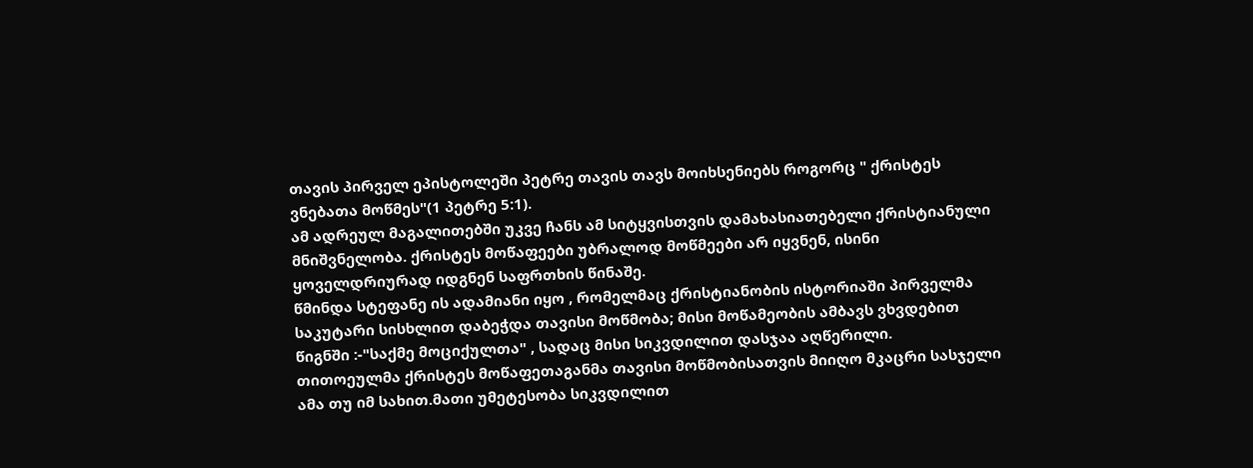თავის პირველ ეპისტოლეში პეტრე თავის თავს მოიხსენიებს როგორც " ქრისტეს ვნებათა მოწმეს"(1 პეტრე 5:1).
ამ ადრეულ მაგალითებში უკვე ჩანს ამ სიტყვისთვის დამახასიათებელი ქრისტიანული მნიშვნელობა. ქრისტეს მოწაფეები უბრალოდ მოწმეები არ იყვნენ, ისინი ყოველდრიურად იდგნენ საფრთხის წინაშე.
წმინდა სტეფანე ის ადამიანი იყო , რომელმაც ქრისტიანობის ისტორიაში პირველმა საკუტარი სისხლით დაბეჭდა თავისი მოწმობა; მისი მოწამეობის ამბავს ვხვდებით წიგნში :-"საქმე მოციქულთა" , სადაც მისი სიკვდილით დასჯაა აღწერილი.
თითოეულმა ქრისტეს მოწაფეთაგანმა თავისი მოწმობისათვის მიიღო მკაცრი სასჯელი ამა თუ იმ სახით.მათი უმეტესობა სიკვდილით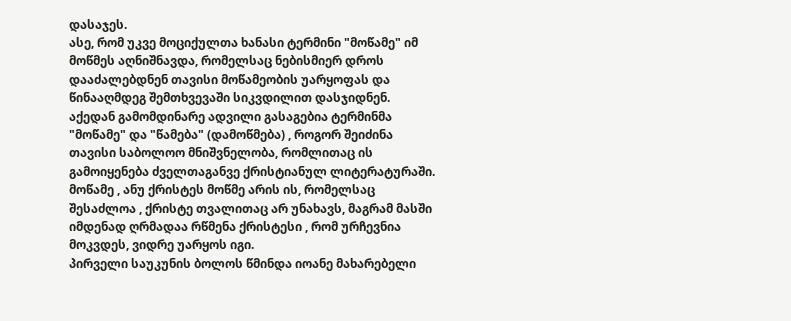დასაჯეს.
ასე, რომ უკვე მოციქულთა ხანასი ტერმინი "მოწამე" იმ მოწმეს აღნიშნავდა, რომელსაც ნებისმიერ დროს დააძალებდნენ თავისი მოწამეობის უარყოფას და წინააღმდეგ შემთხვევაში სიკვდილით დასჯიდნენ.
აქედან გამომდინარე ადვილი გასაგებია ტერმინმა "მოწამე" და "წამება" (დამოწმება) , როგორ შეიძინა თავისი საბოლოო მნიშვნელობა, რომლითაც ის გამოიყენება ძველთაგანვე ქრისტიანულ ლიტერატურაში.
მოწამე , ანუ ქრისტეს მოწმე არის ის, რომელსაც შესაძლოა , ქრისტე თვალითაც არ უნახავს, მაგრამ მასში იმდენად ღრმადაა რწმენა ქრისტესი , რომ ურჩევნია მოკვდეს, ვიდრე უარყოს იგი.
პირველი საუკუნის ბოლოს წმინდა იოანე მახარებელი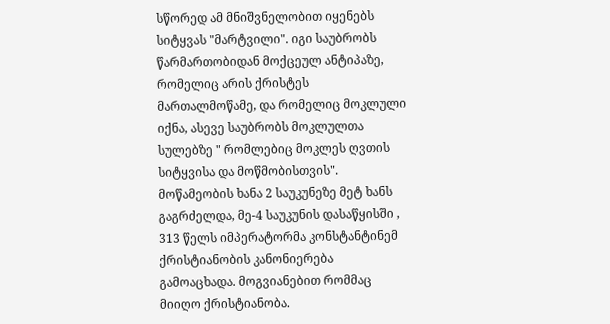სწორედ ამ მნიშვნელობით იყენებს სიტყვას "მარტვილი". იგი საუბრობს წარმართობიდან მოქცეულ ანტიპაზე, რომელიც არის ქრისტეს მართალმოწამე, და რომელიც მოკლული იქნა, ასევე საუბრობს მოკლულთა სულებზე " რომლებიც მოკლეს ღვთის სიტყვისა და მოწმობისთვის".
მოწამეობის ხანა 2 საუკუნეზე მეტ ხანს გაგრძელდა, მე-4 საუკუნის დასაწყისში , 313 წელს იმპერატორმა კონსტანტინემ ქრისტიანობის კანონიერება გამოაცხადა. მოგვიანებით რომმაც მიიღო ქრისტიანობა.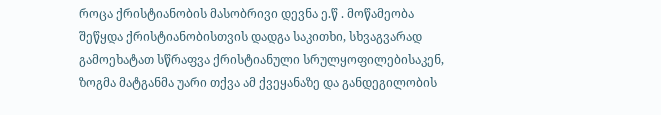როცა ქრისტიანობის მასობრივი დევნა ე.წ . მოწამეობა შეწყდა ქრისტიანობისთვის დადგა საკითხი, სხვაგვარად გამოეხატათ სწრაფვა ქრისტიანული სრულყოფილებისაკენ, ზოგმა მატგანმა უარი თქვა ამ ქვეყანაზე და განდეგილობის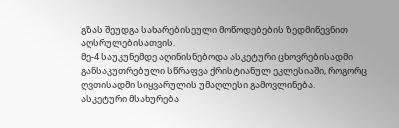გზას შეუდგა სახარებისეული მოწოდებების ზედმიწევნით აღსრულებისათვის.
მე-4 საუკუნემდე აღინისნებოდა ასკეტური ცხოვრებისადმი განსაკუთრებული სწრაფვა ქრისტიანულ ეკლესიაში, როგორც ღვთისადმი სიყვარულის უმაღლესი გამოვლინება.
ასკეტური მსახურება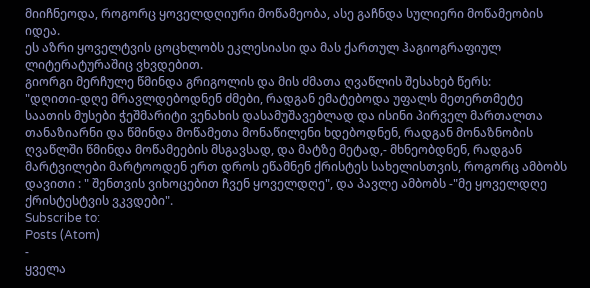მიიჩნეოდა, როგორც ყოველდღიური მოწამეობა, ასე გაჩნდა სულიერი მოწამეობის იდეა.
ეს აზრი ყოველტვის ცოცხლობს ეკლესიასი და მას ქართულ ჰაგიოგრაფიულ ლიტერატურაშიც ვხვდებით.
გიორგი მერჩულე წმინდა გრიგოლის და მის ძმათა ღვაწლის შესახებ წერს:
"დღითი-დღე მრავლდებოდნენ ძმები, რადგან ემატებოდა უფალს მეთერთმეტე საათის მუსები ჭეშმარიტი ვენახის დასამუშავებლად და ისინი პირველ მართალთა თანაზიარნი და წმინდა მოწამეთა მონაწილენი ხდებოდნენ, რადგან მონაზნობის ღვაწლში წმინდა მოწამეების მსგავსად, და მატზე მეტად,- მხნეობდნენ, რადგან მარტვილები მარტოოდენ ერთ დროს ეწამნენ ქრისტეს სახელისთვის, როგორც ამბობს დავითი : " შენთვის ვიხოცებით ჩვენ ყოველდღე", და პავლე ამბობს -"მე ყოველდღე ქრისტესტვის ვკვდები".
Subscribe to:
Posts (Atom)
-
ყველა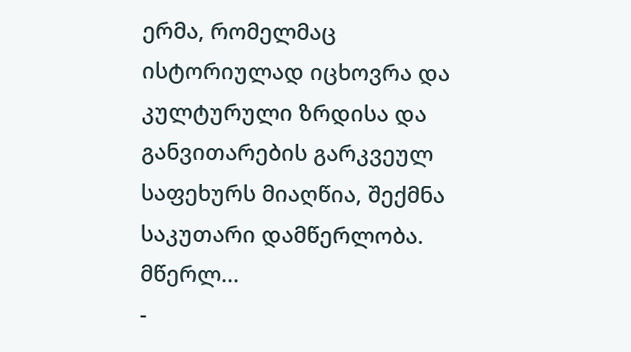ერმა, რომელმაც ისტორიულად იცხოვრა და კულტურული ზრდისა და განვითარების გარკვეულ საფეხურს მიაღწია, შექმნა საკუთარი დამწერლობა. მწერლ...
-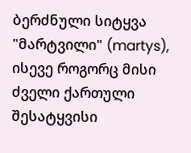ბერძნული სიტყვა "მარტვილი" (martys), ისევე როგორც მისი ძველი ქართული შესატყვისი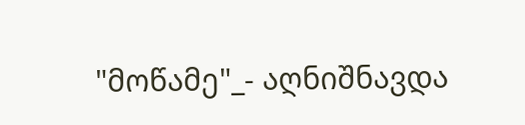"მოწამე"_- აღნიშნავდა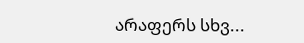არაფერს სხვ...